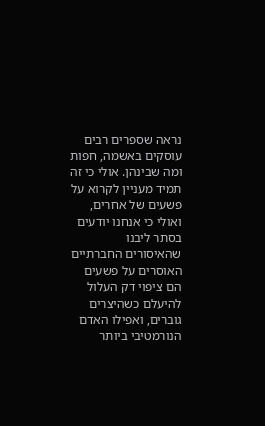נראה שספרים רבים עוסקים באשמה, חפות ומה שבינהן. אולי כי זה תמיד מעניין לקרוא על פשעים של אחרים, ואולי כי אנחנו יודעים בסתר ליבנו שהאיסורים החברתיים האוסרים על פשעים הם ציפוי דק העלול להיעלם כשהיצרים גוברים, ואפילו האדם הנורמטיבי ביותר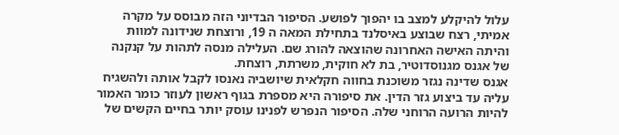עלול להיקלע למצב בו יהפוך לפושע. הסיפור הבדיוני הזה מבוסס על מקרה אמיתי, רצח שבוצע באיסלנד בתחילת המאה ה 19, ורוצחת שנידונה למוות והיתה האישה האחרונה שהוצאה להורג שם. העלילה מנסה לתהות על קנקנה של אגנס מגנוסדוטיר, בת לא חוקית, משרתת, רוצחת.
אגנס שדינה נגזר משוכנת בחווה חקלאית שיושביה נאנסו לקבל אותה ולהשגיח עליה עד ביצוע גזר הדין. את סיפורה היא מספרת בגוף ראשון לעוזר כומר האמור להיות הרועה הרוחני שלה. הסיפור הנפרש לפנינו עוסק יותר בחיים הקשים של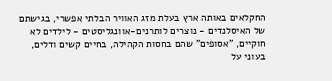החקלאים באותה ארץ בעלת מזג האוויר הבלתי אפשרי, בגישתם של האיסלנדים - נוצרים לותרנים-אוונגליסטים - לילדים לא חוקיים, "אסופים" שהם בחסות הקהילה, בחיים קשים ודלים, בעוני על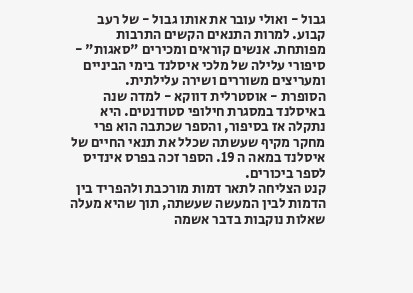גבול - ואולי עובר את אותו גבול - של רעב קבוע. למרות התנאים הקשים התרבות מפותחת. אנשים קוראים ומכירים "סאגות" - סיפורי עלילה של מלכי איסלנד בימי הביניים ומעריצים משוררים ושירה עלילתית.
הסופרת - אוסטרלית דווקא - למדה שנה באיסלנד במסגרת חילופי סטודנטים. היא נתקלה אז בסיפור, והספר שכתבה הוא פרי מחקר מקיף שעשתה שכלל את תנאי החיים של איסלנד במאה ה 19. הספר זכה בפרס אינדיס לספר ביכורים.
קנט הצליחה לתאר דמות מורכבת ולהפריד בין הדמות לבין המעשה שעשתה, תוך שהיא מעלה שאלות נוקבות בדבר אשמה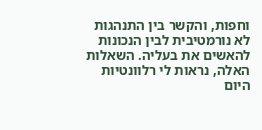וחפות, והקשר בין התנהגות לא נורמטיבית לבין הנכונות להאשים את בעליה. השאלות האלה, נראות לי רלוונטיות היום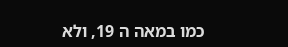כמו במאה ה 19, ולא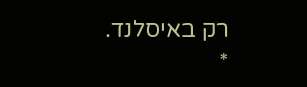רק באיסלנד.
*